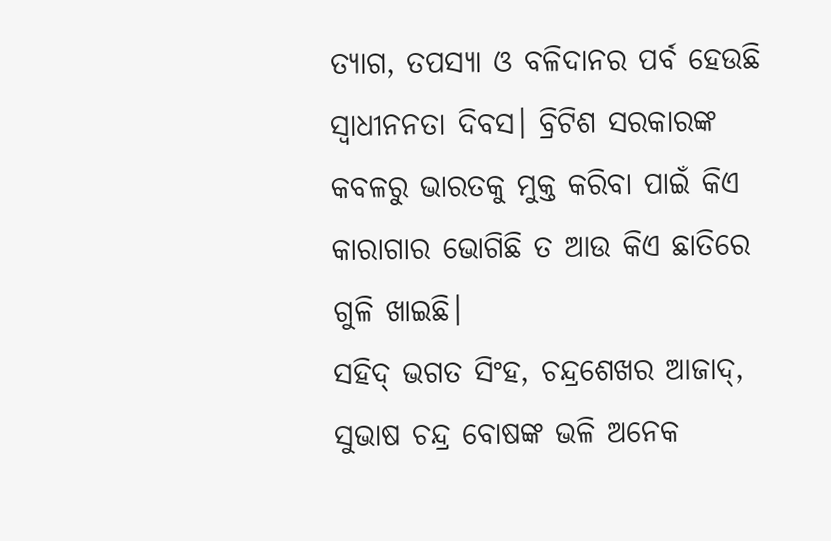ତ୍ୟାଗ, ତପସ୍ୟା ଓ ବଳିଦାନର ପର୍ବ ହେଉଛି ସ୍ୱାଧୀନନତା ଦିବସ। ବ୍ରିଟିଶ ସରକାରଙ୍କ କବଳରୁ ଭାରତକୁ ମୁକ୍ତ କରିବା ପାଇଁ କିଏ କାରାଗାର ଭୋଗିଛି ତ ଆଉ କିଏ ଛାତିରେ ଗୁଳି ଖାଇଛି।
ସହିଦ୍ ଭଗତ ସିଂହ, ଚନ୍ଦ୍ରଶେଖର ଆଜାଦ୍, ସୁଭାଷ ଚନ୍ଦ୍ର ବୋଷଙ୍କ ଭଳି ଅନେକ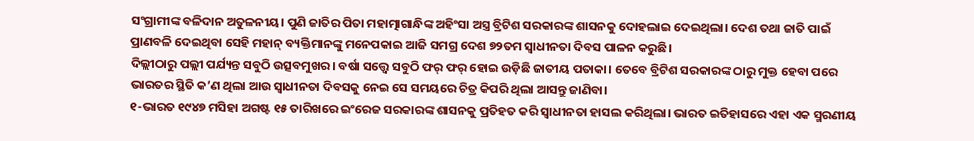ସଂଗ୍ରାମୀଙ୍କ ବଳିଦାନ ଅତୁଳନୀୟ। ପୁଣି ଜାତିର ପିତା ମହାତ୍ମାଗାନ୍ଧିଙ୍କ ଅହିଂସା ଅସ୍ତ୍ର ବ୍ରିଟିଶ ସରକାରଙ୍କ ଶାସନକୁ ଦୋହଲାଇ ଦେଇଥିଲା। ଦେଶ ତଥା ଜାତି ପାଇଁ ପ୍ରାଣବଳି ଦେଇଥିବା ସେହି ମହାନ୍ ବ୍ୟକ୍ତିମାନଙ୍କୁ ମନେପକାଇ ଆଜି ସମଗ୍ର ଦେଶ ୭୨ତମ ସ୍ୱାଧୀନତା ଦିବସ ପାଳନ କରୁଛି।
ଦିଲ୍ଲୀଠାରୁ ପଲ୍ଲୀ ପର୍ଯ୍ୟନ୍ତ ସବୁଠି ଉତ୍ସବମୁଖର। ବର୍ଷା ସତ୍ତ୍ୱେ ସବୁଠି ଫର୍ ଫର୍ ହୋଇ ଉଡ଼ିଛି ଜାତୀୟ ପତାକା। ତେବେ ବ୍ରିଟିଶ ସରକାରଙ୍କ ଠାରୁ ମୁକ୍ତ ହେବା ପରେ ଭାରତର ସ୍ଥିତି କ’ଣ ଥିଲା ଆଉ ସ୍ୱାଧୀନତା ଦିବସକୁ ନେଇ ସେ ସମୟରେ ଚିତ୍ର କିପରି ଥିଲା ଆସନ୍ତୁ ଜାଣିବା।
୧-ଭାରତ ୧୯୪୭ ମସିହା ଅଗଷ୍ଟ ୧୫ ତାରିଖରେ ଇଂରେଜ ସରକାରଙ୍କ ଶାସନକୁ ପ୍ରତିହତ କରି ସ୍ୱାଧୀନତା ହାସଲ କରିଥିଲା। ଭାରତ ଇତିହାସରେ ଏହା ଏକ ସ୍ମରଣୀୟ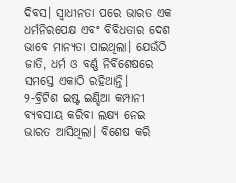ଦିବସ। ସ୍ୱାଧୀନତା ପରେ ଭାରତ ଏକ ଧର୍ମନିରପେକ୍ଷ ଏବଂ ବିବିଧତାର ଦେଶ ଭାବେ ମାନ୍ୟତା ପାଇଥିଲା। ଯେଉଁଠି ଜାତି, ଧର୍ମ ଓ ବର୍ଣ୍ଣ ନିର୍ବିଶେଷରେ ସମସ୍ତେ ଏକାଠି ରହିଥାନ୍ତି।
୨-ବ୍ରିଟିଶ ଇଷ୍ଟ ଇଣ୍ଡିଆ କମ୍ପାନୀ ବ୍ୟବସାୟ କରିବା ଲକ୍ଷ୍ୟ ନେଇ ଭାରତ ଆସିଥିଲା। ବିଶେଷ କରି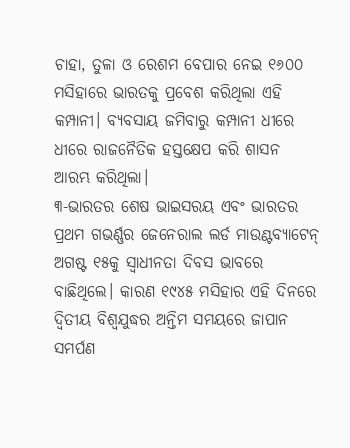ଚାହା, ତୁଳା ଓ ରେଶମ ବେପାର ନେଇ ୧୬୦୦ ମସିହାରେ ଭାରତକୁ ପ୍ରବେଶ କରିଥିଲା ଏହି କମ୍ପାନୀ। ବ୍ୟବସାୟ ଜମିବାରୁ କମ୍ପାନୀ ଧୀରେ ଧୀରେ ରାଜନୈତିକ ହସ୍ତକ୍ଷେପ କରି ଶାସନ ଆରମ୍ଭ କରିଥିଲା।
୩-ଭାରତର ଶେଷ ଭାଇସରୟ ଏବଂ ଭାରତର ପ୍ରଥମ ଗଭର୍ଣ୍ଣର ଜେନେରାଲ ଲର୍ଡ ମାଉଣ୍ଟବ୍ୟାଟେନ୍ ଅଗଷ୍ଟ ୧୫କୁ ସ୍ୱାଧୀନତା ଦିବସ ଭାବରେ ବାଛିଥିଲେ। କାରଣ ୧୯୪୫ ମସିହାର ଏହି ଦିନରେ ଦ୍ୱିତୀୟ ବିଶ୍ୱଯୁଦ୍ଧର ଅନ୍ତିମ ସମୟରେ ଜାପାନ ସମର୍ପଣ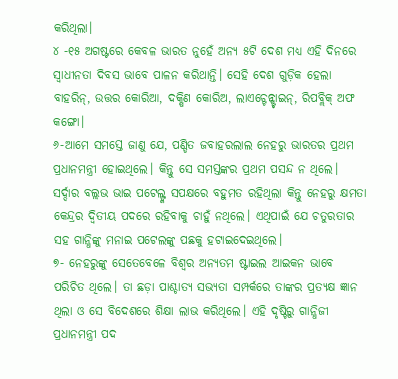କରିଥିଲା।
୪ -୧୫ ଅଗଷ୍ଟରେ କେବଳ ଭାରତ ନୁହେଁ ଅନ୍ୟ ୫ଟି ଦେଶ ମଧ୍ୟ ଏହି ଦିନରେ ସ୍ୱାଧୀନତା ଦିବସ ଭାବେ ପାଳନ କରିଥାନ୍ତି। ସେହି ଦେଶ ଗୁଡ଼ିକ ହେଲା ବାହରିନ୍, ଉତ୍ତର କୋରିଆ, ଦକ୍ଷିଣ କୋରିଅ, ଲାଏଚ୍ଟେନ୍ଷ୍ଟାଇନ୍, ରିପବ୍ଲିକ୍ ଅଫ କଙ୍ଗୋ।
୬-ଆମେ ସମସ୍ତେ ଜାଣୁ ଯେ, ପଣ୍ଡିତ ଜବାହରଲାଲ ନେହରୁ ଭାରତର ପ୍ରଥମ ପ୍ରଧାନମନ୍ତ୍ରୀ ହୋଇଥିଲେ। କିନ୍ତୁ ସେ ସମସ୍ତଙ୍କର ପ୍ରଥମ ପସନ୍ଦ ନ ଥିଲେ। ସର୍ଦ୍ଦାର ବଲ୍ଲଭ ଭାଇ ପଟେଲ୍ଙ୍କ ସପକ୍ଷରେ ବହୁମତ ରହିଥିଲା କିନ୍ତୁ ନେହରୁ କ୍ଷମତା କେନ୍ଦ୍ରର ଦ୍ୱିତୀୟ ପଦରେ ରହିବାକୁ ଚାହୁଁ ନଥିଲେ। ଏଥିପାଇଁ ଯେ ଚତୁରତାର ସହ ଗାନ୍ଧିଙ୍କୁ ମନାଇ ପଟେଲଙ୍କୁ ପଛକୁ ହଟାଇଦେଇଥିଲେ।
୭- ନେହରୁଙ୍କୁ ସେତେବେଳେ ବିଶ୍ଵର ଅନ୍ୟତମ ଷ୍ଟାଇଲ ଆଇକନ ଭାବେ ପରିଚିତ ଥିଲେ। ତା ଛଡ଼ା ପାଶ୍ଚାତ୍ୟ ସଭ୍ୟତା ସମ୍ପର୍କରେ ତାଙ୍କର ପ୍ରତ୍ୟକ୍ଷ ଜ୍ଞାନ ଥିଲା ଓ ସେ ବିଦେଶରେ ଶିକ୍ଷା ଲାଭ କରିଥିଲେ। ଏହି ଦୃଷ୍ଟିରୁ ଗାନ୍ଧିଜୀ ପ୍ରଧାନମନ୍ତ୍ରୀ ପଦ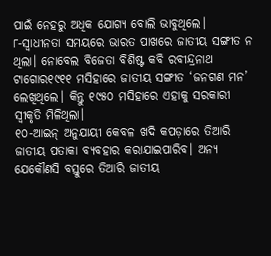ପାଇଁ ନେହରୁ ଅଧିକ ଯୋଗ୍ୟ ବୋଲି ଭାବୁଥିଲେ।
୮-ସ୍ୱାଧୀନତା ସମୟରେ ଭାରତ ପାଖରେ ଜାତୀୟ ସଙ୍ଗୀତ ନ ଥିଲା। ନୋବେଲ ବିଜେତା ବିଶିଷ୍ଟ କବି ରବୀନ୍ଦ୍ରନାଥ ଟାଗୋର୧୯୧୧ ମସିହାରେ ଜାତୀୟ ସଙ୍ଗୀତ ‘ଜନଗଣ ମନ’ ଲେଖିଥିଲେ। କିନ୍ତୁ ୧୯୫୦ ମସିହାରେ ଏହାକୁ ସରକାରୀ ସ୍ୱୀକୃତି ମିଳିଥିଲା।
୧୦-ଆଇନ୍ ଅନୁଯାୟୀ କେବଳ ଖଦି କପଡ଼ାରେ ତିଆରି ଜାତୀୟ ପତାକା ବ୍ୟବହାର କରାଯାଇପାରିବ। ଅନ୍ୟ ଯେକୌଣସି ବସ୍ତୁରେ ତିଆରି ଜାତୀୟ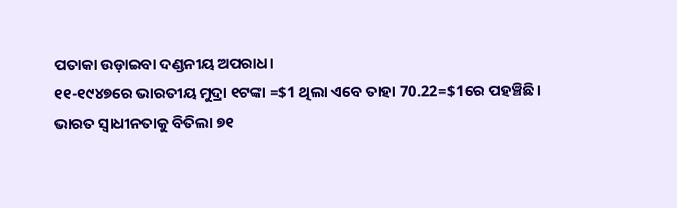ପତାକା ଉଡ଼ାଇବା ଦଣ୍ଡନୀୟ ଅପରାଧ।
୧୧-୧୯୪୭ରେ ଭାରତୀୟ ମୁଦ୍ରା ୧ଟଙ୍କା =$1 ଥିଲା ଏବେ ତାହା 70.22=$1ରେ ପହଞ୍ଚିଛି।
ଭାରତ ସ୍ୱାଧୀନତାକୁ ବିତିଲା ୭୧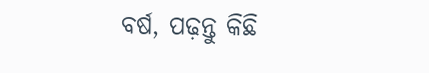ବର୍ଷ, ପଢ଼ନ୍ତୁ କିଛି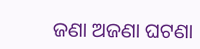ଜଣା ଅଜଣା ଘଟଣା